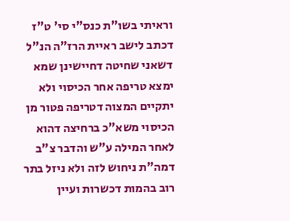וראיתי בשו"ת כנס"י סי' ט"ז דכתב לישב ראיית הרז"ה הנ"ל דשאני שחיטה דחיישינן שמא ימצא טריפה אחר הכיסוי ולא יתקיים המצוה דטריפה פטור מן הכיסוי משא"כ ברחיצה דהוא לאחר המילה ע"ש והדבר צ"ב דמה"ת ניחוש לזה ולא ניזל בתר רוב בהמות דכשרות ועיין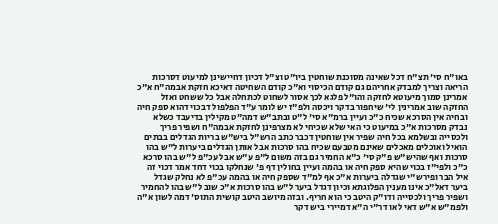באו"ח סי' תצ"ח דכל שאינה מסוכנת שוחטין ביו"ט וצ"ל דכיון דחיישינן למיעוט דסרכות הריאה וצריך למבדק אחריהם גם קודם הכיסוי וא"כ קודם השחיטה דאיכא חזקת אבמה"ח א"כ אמרינן סמוך מיעוטא לחזקה והו"ל פלגא לכך אסור לשחוט לכתחלה אבל כל ששחט ואזל החזקה שוב אמרינין לי' שיחפור בדקר ויכסה ולפ"ז יש לומר ע"ד הפלפול דבכוי דהוא ספק חיה ובחיה אין הסרכא שכיח כ"כ ועיין ברמ"א סי' ל"ט ובתב"ש דמה"ט מקילין בדיעבד כשלא נבדק מסרכות א"כ במיעוט כי האי שלא שכיחי לא מצרפינן לחזקת אבמה"ח ושפיר פריך ולכסייה ובשלמא בכל חיה שפיר אין שוחטין דכבר כתב הרש"ל ביש"ש בריות הגדלים בבתים הואיל ואוכלים מאכלים שאינם מטבעם שכיח בהו סרכות אבל אותן הגדלים ביערות ל"ש בהו סרכות ואף שהיש"ש פ"ק סי' כ"א החמיר גם בזה משום ל"פ ע"ש אבל עכ"פ ל"ש בהו סרכא כ"כ ולפי"ז בכוי שהיא ספק חיה או בהמה ועיין בחולין דף פ' שנחלקו בכוי דחד אמר דכוי זה איל הבר ופירש"י שגדלה ביערות א"כ אף למ"ד שספק חיה או בהמה עכ"פ לא נחלק שגדל ביער דאל"כ אינו מענין הפלוגתא וכיון דגדל ביער ל"ש בהו סרכות א"כ שוב ל"ש בהו להחמיר ושפיר פריך ולכסייה ודו"ק היטב כי הוא חריף. ובזה מיושב היטב קושית התוס' דמה לשון א"ה ולפמ"ש א"ש דאי לאו דר"י ה"א דמיירי ביש דקר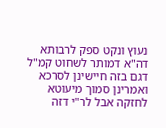נעוץ ונקט ספק לרבותא דה"א דמותר לשחוט קמ"ל דגם בזה חיישינן לסרכא ואמרינן סמוך מיעוטא לחזקה אבל לר"י דזה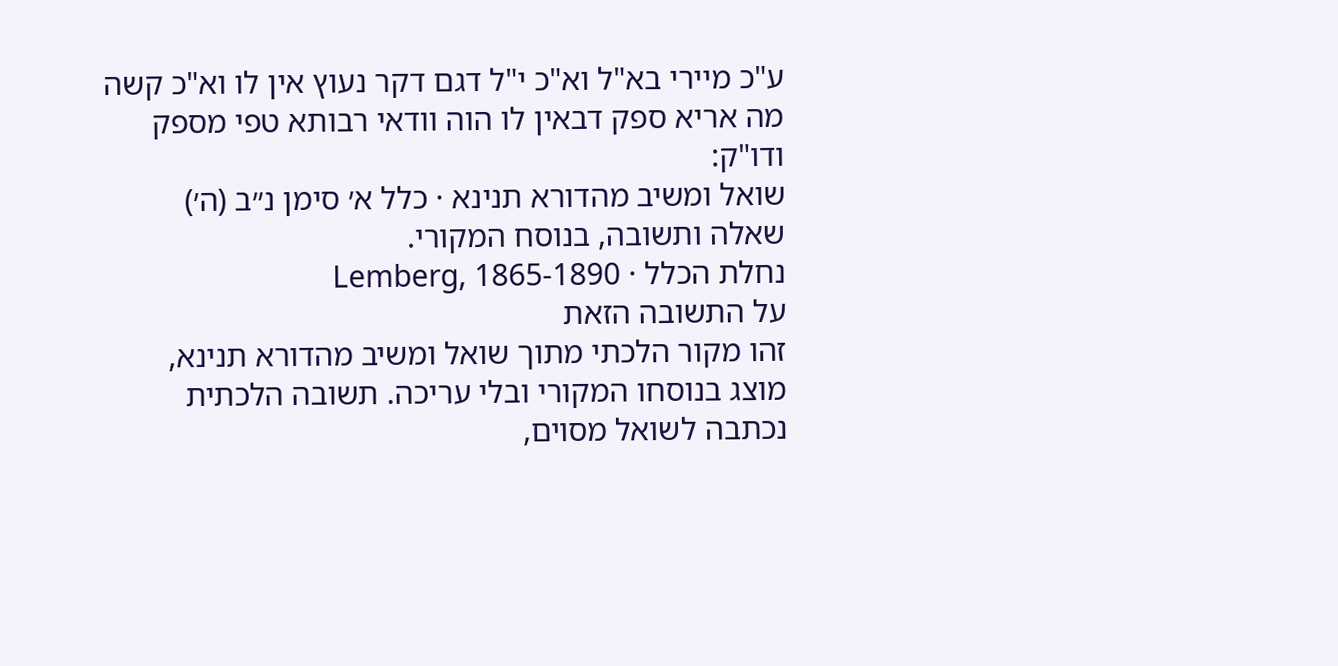ע"כ מיירי בא"ל וא"כ י"ל דגם דקר נעוץ אין לו וא"כ קשה מה אריא ספק דבאין לו הוה וודאי רבותא טפי מספק ודו"ק:
שואל ומשיב מהדורא תנינא · כלל א׳ סימן נ״ב (ה׳)
שאלה ותשובה, בנוסח המקורי.
נחלת הכלל · Lemberg, 1865-1890
על התשובה הזאת
זהו מקור הלכתי מתוך שואל ומשיב מהדורא תנינא, מוצג בנוסחו המקורי ובלי עריכה. תשובה הלכתית נכתבה לשואל מסוים,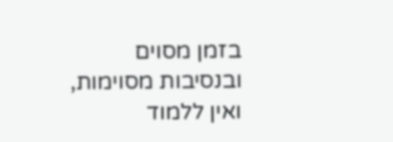בזמן מסוים ובנסיבות מסוימות, ואין ללמוד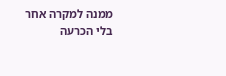ממנה למקרה אחר בלי הכרעה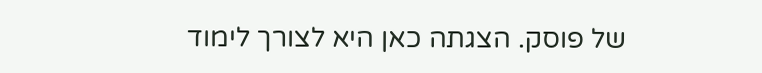של פוסק. הצגתה כאן היא לצורך לימוד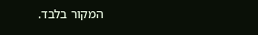המקור בלבד.